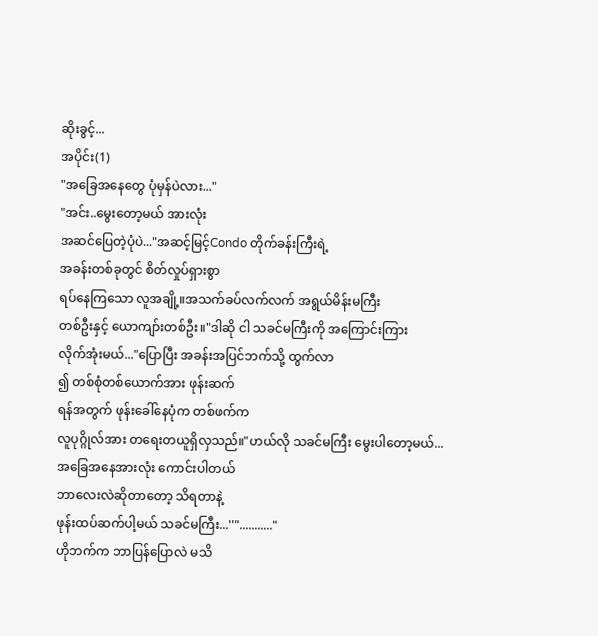ဆိုးခွင့်...
အပိုင်း(1)
"အခြေအနေတွေ ပုံမှန်ပဲလား..."
"အင်း..မွေးတော့မယ် အားလုံး
အဆင်ပြေတဲ့ပုံပဲ..."အဆင့်မြင့်Condo တိုက်ခန်းကြီးရဲ့
အခန်းတစ်ခုတွင် စိတ်လှုပ်ရှားစွာ
ရပ်နေကြသော လူအချို့။အသက်ခပ်လက်လက် အရွယ်မိန်းမကြီး
တစ်ဦးနှင့် ယောကျာ်းတစ်ဦး။"ဒါဆို ငါ သခင်မကြီးကို အကြောင်းကြား
လိုက်အုံးမယ်..."ပြောပြီး အခန်းအပြင်ဘက်သို့ ထွက်လာ
၍ တစ်စုံတစ်ယောက်အား ဖုန်းဆက်
ရန်အတွက် ဖုန်းခေါ်နေပုံက တစ်ဖက်က
လူပုဂ္ဂိုလ်အား တရေးတယူရှိလှသည်။"ဟယ်လို သခင်မကြီး မွေးပါတော့မယ်...
အခြေအနေအားလုံး ကောင်းပါတယ်
ဘာလေးလဲဆိုတာတော့ သိရတာနဲ့
ဖုန်းထပ်ဆက်ပါ့မယ် သခင်မကြီး...''"..........."
ဟိုဘက်က ဘာပြန်ပြောလဲ မသိ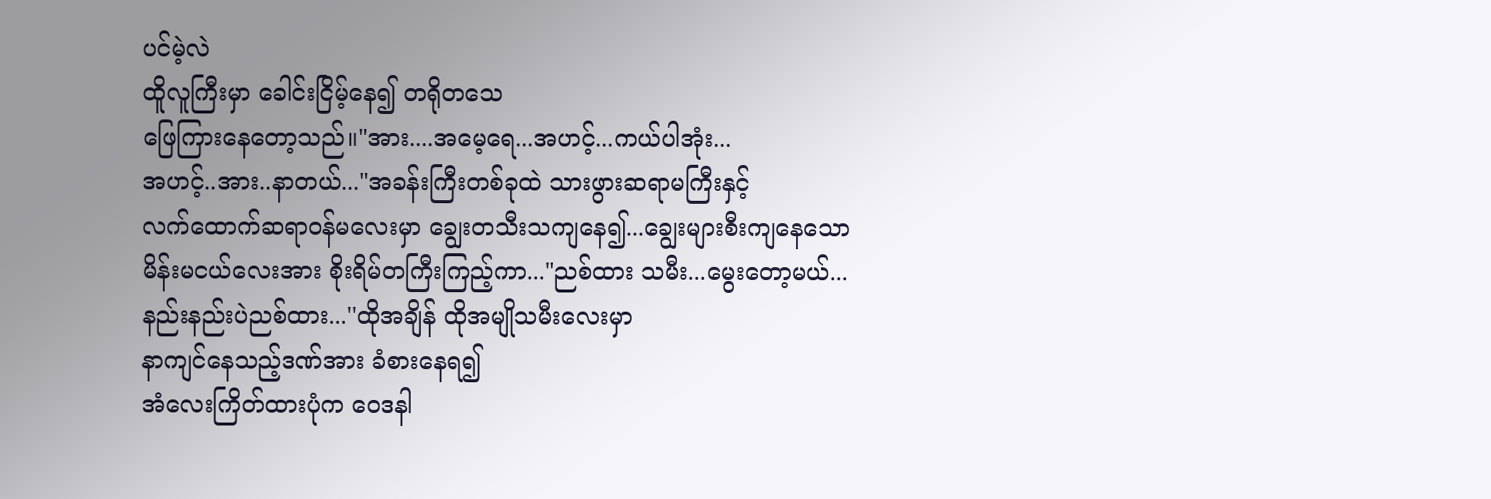ပင်မဲ့လဲ
ထိူလူကြီးမှာ ခေါင်းငြိမ့်နေ၍ တရိုတသေ
ဖြေကြားနေတော့သည်။"အား....အမေ့ရေ...အဟင့်...ကယ်ပါအုံး...
အဟင့်..အား..နာတယ်..."အခန်းကြီးတစ်ခုထဲ သားဖွားဆရာမကြီးနှင့်
လက်ထောက်ဆရာဝန်မလေးမှာ ချွေးတသီးသကျနေ၍...ချွေးများစီးကျနေသော မိန်းမငယ်လေးအား စိုးရိမ်တကြီးကြည့်ကာ..."ညစ်ထား သမီး...မွေးတော့မယ်...
နည်းနည်းပဲညစ်ထား...''ထိုအချိန် ထိုအမျိုသမီးလေးမှာ
နာကျင်နေသည့်ဒဏ်အား ခံစားနေရ၍
အံလေးကြိတ်ထားပုံက ဝေဒနါ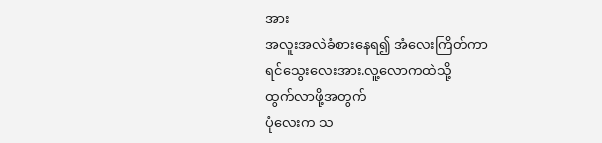အား
အလူးအလဲခံစားနေရ၍ အံလေးကြိတ်ကာ
ရင်သွေးလေးအား.လူ့လောကထဲသို့
ထွက်လာဖို့အတွက်
ပုံလေးက သ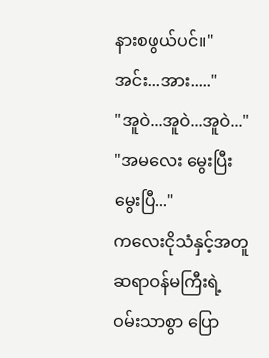နားစဖွယ်ပင်။"အင်း...အား....."
"အူဝဲ...အူဝဲ...အူဝဲ..."
"အမလေး မွေးပြီး မွေးပြီ..."
ကလေးငိုသံနှင့်အတူ ဆရာဝန်မကြီးရဲ့
ဝမ်းသာစွာ ပြော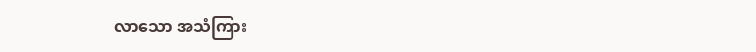လာသော အသံကြား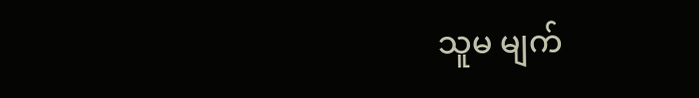သူမ မျက်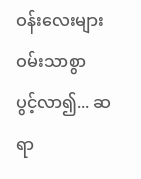ဝန်းလေးများ ဝမ်းသာစွာ
ပွင့်လာ၍... ဆရာ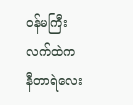ဝန်မကြီးလက်ထဲက
နီတာရဲလေး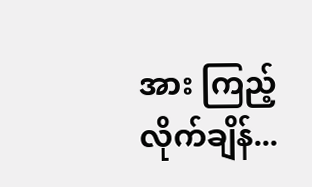အား ကြည့်လိုက်ချိန်...